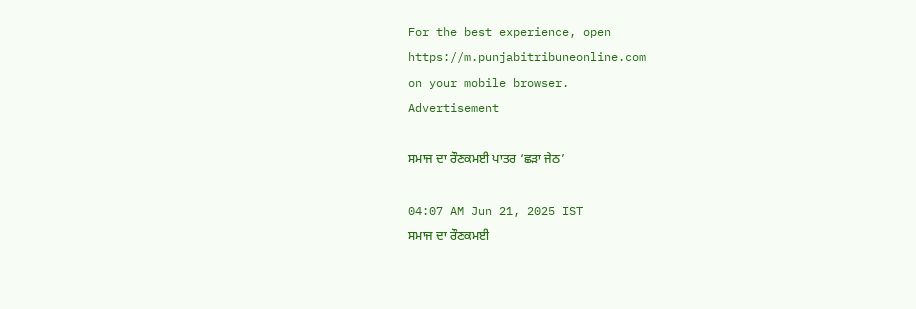For the best experience, open
https://m.punjabitribuneonline.com
on your mobile browser.
Advertisement

ਸਮਾਜ ਦਾ ਰੌਣਕਮਈ ਪਾਤਰ ‘ਛੜਾ ਜੇਠ’

04:07 AM Jun 21, 2025 IST
ਸਮਾਜ ਦਾ ਰੌਣਕਮਈ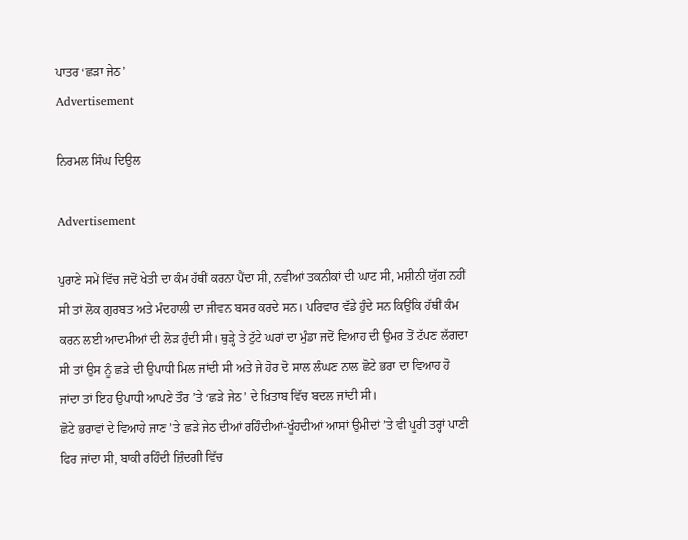ਪਾਤਰ ‘ਛੜਾ ਜੇਠ’
Advertisement

ਨਿਰਮਲ ਸਿੰਘ ਦਿਉਲ

Advertisement

ਪੁਰਾਣੇ ਸਮੇਂ ਵਿੱਚ ਜਦੋਂ ਖੇਤੀ ਦਾ ਕੰਮ ਹੱਥੀਂ ਕਰਨਾ ਪੈਂਦਾ ਸੀ, ਨਵੀਆਂ ਤਕਨੀਕਾਂ ਦੀ ਘਾਟ ਸੀ, ਮਸ਼ੀਨੀ ਯੁੱਗ ਨਹੀਂ ਸੀ ਤਾਂ ਲੋਕ ਗੁਰਬਤ ਅਤੇ ਮੰਦਹਾਲੀ ਦਾ ਜੀਵਨ ਬਸਰ ਕਰਦੇ ਸਨ। ਪਰਿਵਾਰ ਵੱਡੇ ਹੁੰਦੇ ਸਨ ਕਿਉਂਕਿ ਹੱਥੀਂ ਕੰਮ ਕਰਨ ਲਈ ਆਦਮੀਆਂ ਦੀ ਲੋੜ ਹੁੰਦੀ ਸੀ। ਥੁੜ੍ਹੇ ਤੇ ਟੁੱਟੇ ਘਰਾਂ ਦਾ ਮੁੰਡਾ ਜਦੋਂ ਵਿਆਹ ਦੀ ਉਮਰ ਤੋਂ ਟੱਪਣ ਲੱਗਦਾ ਸੀ ਤਾਂ ਉਸ ਨੂੰ ਛੜੇ ਦੀ ਉਪਾਧੀ ਮਿਲ ਜਾਂਦੀ ਸੀ ਅਤੇ ਜੇ ਹੋਰ ਦੋ ਸਾਲ ਲੰਘਣ ਨਾਲ ਛੋਟੇ ਭਰਾ ਦਾ ਵਿਆਹ ਹੋ ਜਾਂਦਾ ਤਾਂ ਇਹ ਉਪਾਧੀ ਆਪਣੇ ਤੌਰ ’ਤੇ ‘ਛੜੇ ਜੇਠ’ ਦੇ ਖ਼ਿਤਾਬ ਵਿੱਚ ਬਦਲ ਜਾਂਦੀ ਸੀ।
ਛੋਟੇ ਭਰਾਵਾਂ ਦੇ ਵਿਆਹੇ ਜਾਣ ’ਤੇ ਛੜੇ ਜੇਠ ਦੀਆਂ ਰਹਿੰਦੀਆਂ-ਖੂੰਹਦੀਆਂ ਆਸਾਂ ਉਮੀਦਾਂ ’ਤੇ ਵੀ ਪੂਰੀ ਤਰ੍ਹਾਂ ਪਾਣੀ ਫਿਰ ਜਾਂਦਾ ਸੀ, ਬਾਕੀ ਰਹਿੰਦੀ ਜ਼ਿੰਦਗੀ ਵਿੱਚ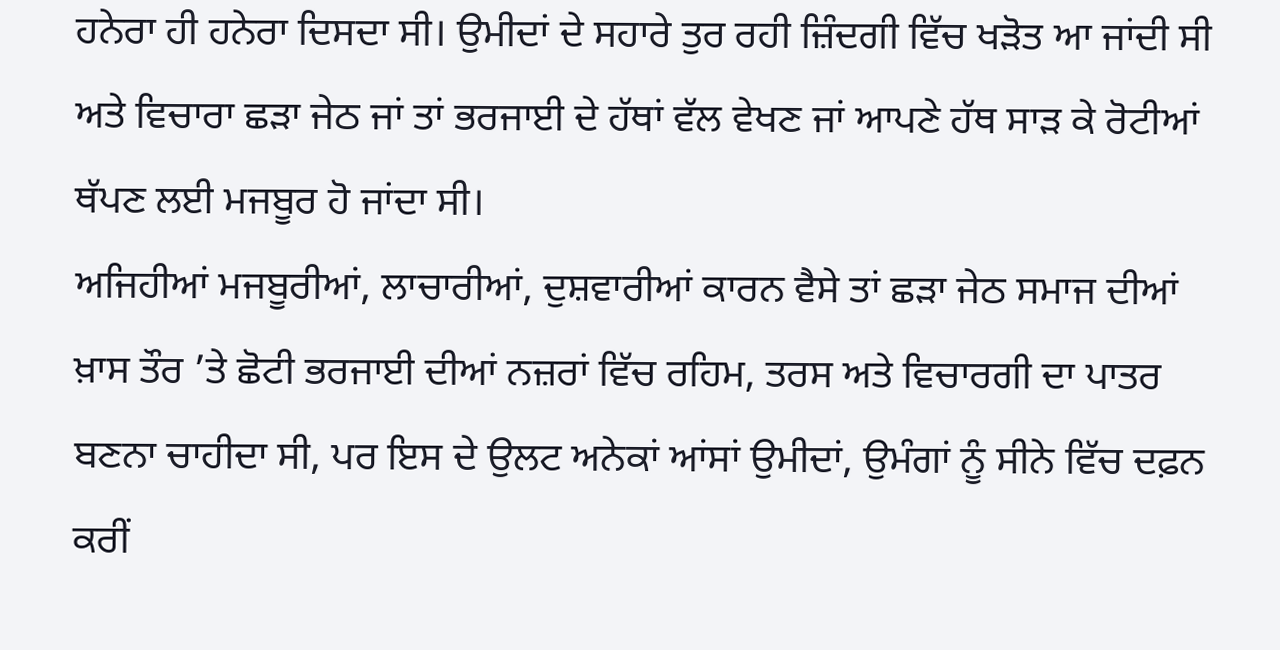ਹਨੇਰਾ ਹੀ ਹਨੇਰਾ ਦਿਸਦਾ ਸੀ। ਉਮੀਦਾਂ ਦੇ ਸਹਾਰੇ ਤੁਰ ਰਹੀ ਜ਼ਿੰਦਗੀ ਵਿੱਚ ਖੜੋਤ ਆ ਜਾਂਦੀ ਸੀ ਅਤੇ ਵਿਚਾਰਾ ਛੜਾ ਜੇਠ ਜਾਂ ਤਾਂ ਭਰਜਾਈ ਦੇ ਹੱਥਾਂ ਵੱਲ ਵੇਖਣ ਜਾਂ ਆਪਣੇ ਹੱਥ ਸਾੜ ਕੇ ਰੋਟੀਆਂ ਥੱਪਣ ਲਈ ਮਜਬੂਰ ਹੋ ਜਾਂਦਾ ਸੀ।
ਅਜਿਹੀਆਂ ਮਜਬੂਰੀਆਂ, ਲਾਚਾਰੀਆਂ, ਦੁਸ਼ਵਾਰੀਆਂ ਕਾਰਨ ਵੈਸੇ ਤਾਂ ਛੜਾ ਜੇਠ ਸਮਾਜ ਦੀਆਂ ਖ਼ਾਸ ਤੌਰ ’ਤੇ ਛੋਟੀ ਭਰਜਾਈ ਦੀਆਂ ਨਜ਼ਰਾਂ ਵਿੱਚ ਰਹਿਮ, ਤਰਸ ਅਤੇ ਵਿਚਾਰਗੀ ਦਾ ਪਾਤਰ ਬਣਨਾ ਚਾਹੀਦਾ ਸੀ, ਪਰ ਇਸ ਦੇ ਉਲਟ ਅਨੇਕਾਂ ਆਂਸਾਂ ਉਮੀਦਾਂ, ਉਮੰਗਾਂ ਨੂੰ ਸੀਨੇ ਵਿੱਚ ਦਫ਼ਨ ਕਰੀਂ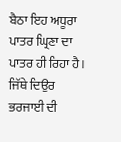ਬੈਠਾ ਇਹ ਅਧੂਰਾ ਪਾਤਰ ਘ੍ਰਿਣਾ ਦਾ ਪਾਤਰ ਹੀ ਰਿਹਾ ਹੈ।
ਜਿੱਥੇ ਦਿਉਰ ਭਰਜਾਈ ਦੀ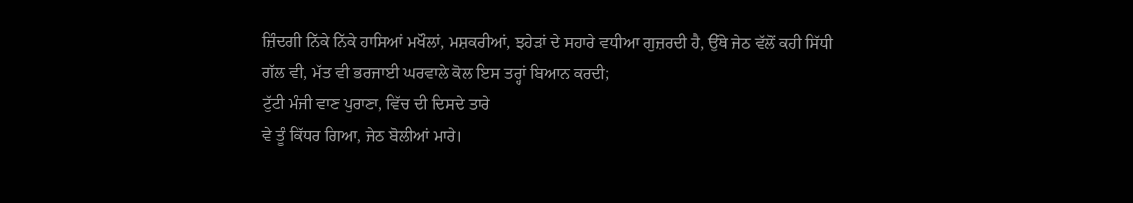ਜ਼ਿੰਦਗੀ ਨਿੱਕੇ ਨਿੱਕੇ ਹਾਸਿਆਂ ਮਖੌਲਾਂ, ਮਸ਼ਕਰੀਆਂ, ਝਹੇੜਾਂ ਦੇ ਸਹਾਰੇ ਵਧੀਆ ਗੁਜ਼ਰਦੀ ਹੈ, ਉੱਥੇ ਜੇਠ ਵੱਲੋਂ ਕਹੀ ਸਿੱਧੀ ਗੱਲ ਵੀ, ਮੱਤ ਵੀ ਭਰਜਾਈ ਘਰਵਾਲੇ ਕੋਲ ਇਸ ਤਰ੍ਹਾਂ ਬਿਆਨ ਕਰਦੀ;
ਟੁੱਟੀ ਮੰਜੀ ਵਾਣ ਪੁਰਾਣਾ, ਵਿੱਚ ਦੀ ਦਿਸਦੇ ਤਾਰੇ
ਵੇ ਤੂੰ ਕਿੱਧਰ ਗਿਆ, ਜੇਠ ਬੋਲੀਆਂ ਮਾਰੇ।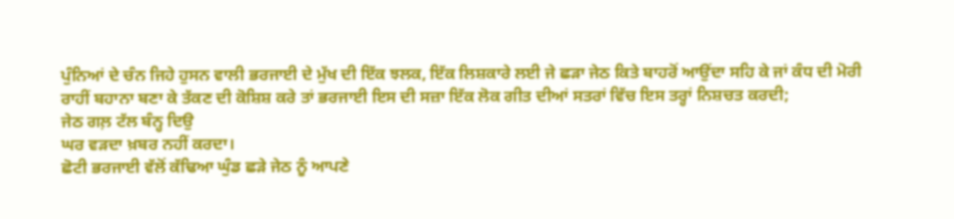ਪੁੰਨਿਆਂ ਦੇ ਚੰਨ ਜਿਹੇ ਹੁਸਨ ਵਾਲੀ ਭਰਜਾਈ ਦੇ ਮੁੱਖ ਦੀ ਇੱਕ ਝਲਕ, ਇੱਕ ਲਿਸ਼ਕਾਰੇ ਲਈ ਜੇ ਛੜਾ ਜੇਠ ਕਿਤੇ ਬਾਹਰੋਂ ਆਉਂਦਾ ਸਹਿ ਕੇ ਜਾਂ ਕੰਧ ਦੀ ਮੋਰੀ ਰਾਹੀਂ ਬਹਾਨਾ ਬਣਾ ਕੇ ਤੱਕਣ ਦੀ ਕੋਸ਼ਿਸ਼ ਕਰੇ ਤਾਂ ਭਰਜਾਈ ਇਸ ਦੀ ਸਜ਼ਾ ਇੱਕ ਲੋਕ ਗੀਤ ਦੀਆਂ ਸਤਰਾਂ ਵਿੱਚ ਇਸ ਤਰ੍ਹਾਂ ਨਿਸ਼ਚਤ ਕਰਦੀ;
ਜੇਠ ਗਲ਼ ਟੱਲ ਬੰਨ੍ਹ ਦਿਉ
ਘਰ ਵੜਦਾ ਖ਼ਬਰ ਨਹੀਂ ਕਰਦਾ।
ਛੋਟੀ ਭਰਜਾਈ ਵੱਲੋਂ ਕੱਢਿਆ ਘੁੰਡ ਛੜੇ ਜੇਠ ਨੂੰ ਆਪਣੇ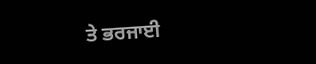ਤੇ ਭਰਜਾਈ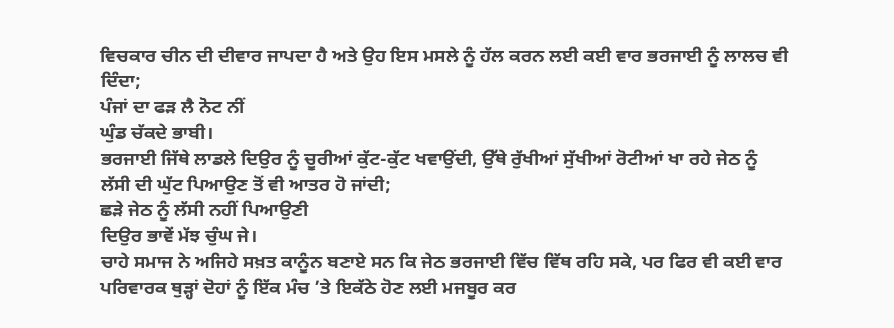ਵਿਚਕਾਰ ਚੀਨ ਦੀ ਦੀਵਾਰ ਜਾਪਦਾ ਹੈ ਅਤੇ ਉਹ ਇਸ ਮਸਲੇ ਨੂੰ ਹੱਲ ਕਰਨ ਲਈ ਕਈ ਵਾਰ ਭਰਜਾਈ ਨੂੰ ਲਾਲਚ ਵੀ ਦਿੰਦਾ;
ਪੰਜਾਂ ਦਾ ਫੜ ਲੈ ਨੋਟ ਨੀਂ
ਘੁੰਡ ਚੱਕਦੇ ਭਾਬੀ।
ਭਰਜਾਈ ਜਿੱਥੇ ਲਾਡਲੇ ਦਿਉਰ ਨੂੰ ਚੂਰੀਆਂ ਕੁੱਟ-ਕੁੱਟ ਖਵਾਉਂਦੀ, ਉੱਥੇ ਰੁੱਖੀਆਂ ਸੁੱਖੀਆਂ ਰੋਟੀਆਂ ਖਾ ਰਹੇ ਜੇਠ ਨੂੰ ਲੱਸੀ ਦੀ ਘੁੱਟ ਪਿਆਉਣ ਤੋਂ ਵੀ ਆਤਰ ਹੋ ਜਾਂਦੀ;
ਛੜੇ ਜੇਠ ਨੂੰ ਲੱਸੀ ਨਹੀਂ ਪਿਆਉਣੀ
ਦਿਉਰ ਭਾਵੇਂ ਮੱਝ ਚੁੰਘ ਜੇ।
ਚਾਹੇ ਸਮਾਜ ਨੇ ਅਜਿਹੇ ਸਖ਼ਤ ਕਾਨੂੰਨ ਬਣਾਏ ਸਨ ਕਿ ਜੇਠ ਭਰਜਾਈ ਵਿੱਚ ਵਿੱਥ ਰਹਿ ਸਕੇ, ਪਰ ਫਿਰ ਵੀ ਕਈ ਵਾਰ ਪਰਿਵਾਰਕ ਥੁੜ੍ਹਾਂ ਦੋਹਾਂ ਨੂੰ ਇੱਕ ਮੰਚ ’ਤੇ ਇਕੱਠੇ ਹੋਣ ਲਈ ਮਜਬੂਰ ਕਰ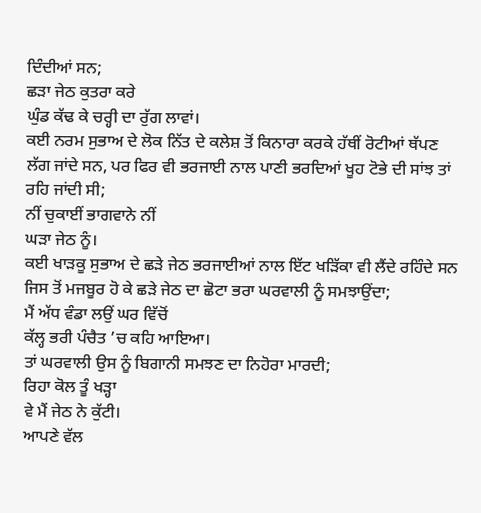ਦਿੰਦੀਆਂ ਸਨ;
ਛੜਾ ਜੇਠ ਕੁਤਰਾ ਕਰੇ
ਘੁੰਡ ਕੱਢ ਕੇ ਚਰ੍ਹੀ ਦਾ ਰੁੱਗ ਲਾਵਾਂ।
ਕਈ ਨਰਮ ਸੁਭਾਅ ਦੇ ਲੋਕ ਨਿੱਤ ਦੇ ਕਲੇਸ਼ ਤੋਂ ਕਿਨਾਰਾ ਕਰਕੇ ਹੱਥੀਂ ਰੋਟੀਆਂ ਥੱਪਣ ਲੱਗ ਜਾਂਦੇ ਸਨ, ਪਰ ਫਿਰ ਵੀ ਭਰਜਾਈ ਨਾਲ ਪਾਣੀ ਭਰਦਿਆਂ ਖੂਹ ਟੋਭੇ ਦੀ ਸਾਂਝ ਤਾਂ ਰਹਿ ਜਾਂਦੀ ਸੀ;
ਨੀਂ ਚੁਕਾਈਂ ਭਾਗਵਾਨੇ ਨੀਂ
ਘੜਾ ਜੇਠ ਨੂੰ।
ਕਈ ਖਾੜਕੂ ਸੁਭਾਅ ਦੇ ਛੜੇ ਜੇਠ ਭਰਜਾਈਆਂ ਨਾਲ ਇੱਟ ਖੜਿੱਕਾ ਵੀ ਲੈਂਦੇ ਰਹਿੰਦੇ ਸਨ ਜਿਸ ਤੋਂ ਮਜਬੂਰ ਹੋ ਕੇ ਛੜੇ ਜੇਠ ਦਾ ਛੋਟਾ ਭਰਾ ਘਰਵਾਲੀ ਨੂੰ ਸਮਝਾਉਂਦਾ;
ਮੈਂ ਅੱਧ ਵੰਡਾ ਲਉਂ ਘਰ ਵਿੱਚੋਂ
ਕੱਲ੍ਹ ਭਰੀ ਪੰਚੈਤ ’ਚ ਕਹਿ ਆਇਆ।
ਤਾਂ ਘਰਵਾਲੀ ਉਸ ਨੂੰ ਬਿਗਾਨੀ ਸਮਝਣ ਦਾ ਨਿਹੋਰਾ ਮਾਰਦੀ;
ਰਿਹਾ ਕੋਲ ਤੂੰ ਖੜ੍ਹਾ
ਵੇ ਮੈਂ ਜੇਠ ਨੇ ਕੁੱਟੀ।
ਆਪਣੇ ਵੱਲ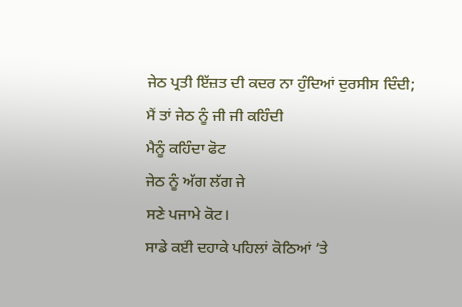ਜੇਠ ਪ੍ਰਤੀ ਇੱਜ਼ਤ ਦੀ ਕਦਰ ਨਾ ਹੁੰਦਿਆਂ ਦੁਰਸੀਸ ਦਿੰਦੀ;
ਮੈਂ ਤਾਂ ਜੇਠ ਨੂੰ ਜੀ ਜੀ ਕਹਿੰਦੀ
ਮੈਨੂੰ ਕਹਿੰਦਾ ਫੋਟ
ਜੇਠ ਨੂੰ ਅੱਗ ਲੱਗ ਜੇ
ਸਣੇ ਪਜਾਮੇ ਕੋਟ।
ਸਾਡੇ ਕੲਂੀ ਦਹਾਕੇ ਪਹਿਲਾਂ ਕੋਠਿਆਂ ’ਤੇ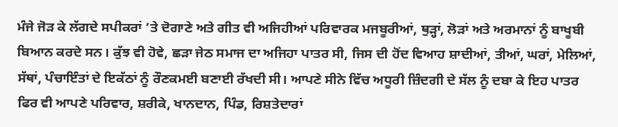ਮੰਜੇ ਜੋੜ ਕੇ ਲੱਗਦੇ ਸਪੀਕਰਾਂ ’ਤੇ ਦੋਗਾਣੇ ਅਤੇ ਗੀਤ ਵੀ ਅਜਿਹੀਆਂ ਪਰਿਵਾਰਕ ਮਜਬੂਰੀਆਂ, ਥੁੜ੍ਹਾਂ, ਲੋੜਾਂ ਅਤੇ ਅਰਮਾਨਾਂ ਨੂੰ ਬਾਖੂਬੀ ਬਿਆਨ ਕਰਦੇ ਸਨ। ਕੁੱਝ ਵੀ ਹੋਵੇ, ਛੜਾ ਜੇਠ ਸਮਾਜ ਦਾ ਅਜਿਹਾ ਪਾਤਰ ਸੀ, ਜਿਸ ਦੀ ਹੋਂਦ ਵਿਆਹ ਸ਼ਾਦੀਆਂ, ਤੀਆਂ, ਘਰਾਂ, ਮੇਲਿਆਂ, ਸੱਥਾਂ, ਪੰਚਾਇੰਤਾਂ ਦੇ ਇਕੱਠਾਂ ਨੂੰ ਰੌਣਕਮਈ ਬਣਾਈ ਰੱਖਦੀ ਸੀ। ਆਪਣੇ ਸੀਨੇ ਵਿੱਚ ਅਧੂਰੀ ਜ਼ਿੰਦਗੀ ਦੇ ਸੱਲ ਨੂੰ ਦਬਾ ਕੇ ਇਹ ਪਾਤਰ ਫਿਰ ਵੀ ਆਪਣੇ ਪਰਿਵਾਰ, ਸ਼ਰੀਕੇ, ਖਾਨਦਾਨ, ਪਿੰਡ, ਰਿਸ਼ਤੇਦਾਰਾਂ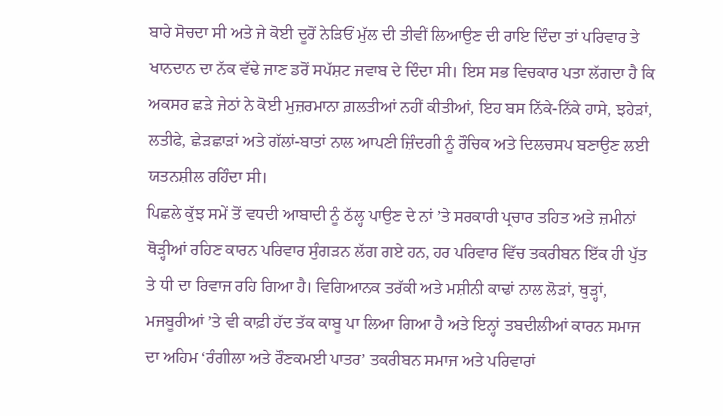ਬਾਰੇ ਸੋਚਦਾ ਸੀ ਅਤੇ ਜੇ ਕੋਈ ਦੂਰੋਂ ਨੇੜਿਓਂ ਮੁੱਲ ਦੀ ਤੀਵੀਂ ਲਿਆਉਣ ਦੀ ਰਾਇ ਦਿੰਦਾ ਤਾਂ ਪਰਿਵਾਰ ਤੇ ਖਾਨਦਾਨ ਦਾ ਨੱਕ ਵੱਢੇ ਜਾਣ ਡਰੋਂ ਸਪੱਸ਼ਟ ਜਵਾਬ ਦੇ ਦਿੰਦਾ ਸੀ। ਇਸ ਸਭ ਵਿਚਕਾਰ ਪਤਾ ਲੱਗਦਾ ਹੈ ਕਿ ਅਕਸਰ ਛੜੇ ਜੇਠਾਂ ਨੇ ਕੋਈ ਮੁਜ਼ਰਮਾਨਾ ਗ਼ਲਤੀਆਂ ਨਹੀਂ ਕੀਤੀਆਂ, ਇਹ ਬਸ ਨਿੱਕੇ-ਨਿੱਕੇ ਹਾਸੇ, ਝਹੇੜਾਂ, ਲਤੀਫੇ, ਛੇੜਛਾੜਾਂ ਅਤੇ ਗੱਲਾਂ-ਬਾਤਾਂ ਨਾਲ ਆਪਣੀ ਜ਼ਿੰਦਗੀ ਨੂੰ ਰੌਚਿਕ ਅਤੇ ਦਿਲਚਸਪ ਬਣਾਉਣ ਲਈ ਯਤਨਸ਼ੀਲ ਰਹਿੰਦਾ ਸੀ।
ਪਿਛਲੇ ਕੁੱਝ ਸਮੇਂ ਤੋਂ ਵਧਦੀ ਆਬਾਦੀ ਨੂੰ ਠੱਲ੍ਹ ਪਾਉਣ ਦੇ ਨਾਂ ’ਤੇ ਸਰਕਾਰੀ ਪ੍ਰਚਾਰ ਤਹਿਤ ਅਤੇ ਜ਼ਮੀਨਾਂ ਥੋੜ੍ਹੀਆਂ ਰਹਿਣ ਕਾਰਨ ਪਰਿਵਾਰ ਸੁੰਗੜਨ ਲੱਗ ਗਏ ਹਨ, ਹਰ ਪਰਿਵਾਰ ਵਿੱਚ ਤਕਰੀਬਨ ਇੱਕ ਹੀ ਪੁੱਤ ਤੇ ਧੀ ਦਾ ਰਿਵਾਜ ਰਹਿ ਗਿਆ ਹੈ। ਵਿਗਿਆਨਕ ਤਰੱਕੀ ਅਤੇ ਮਸ਼ੀਨੀ ਕਾਢਾਂ ਨਾਲ ਲੋੜਾਂ, ਥੁੜ੍ਹਾਂ, ਮਜਬੂਰੀਆਂ ’ਤੇ ਵੀ ਕਾਫ਼ੀ ਹੱਦ ਤੱਕ ਕਾਬੂ ਪਾ ਲਿਆ ਗਿਆ ਹੈ ਅਤੇ ਇਨ੍ਹਾਂ ਤਬਦੀਲੀਆਂ ਕਾਰਨ ਸਮਾਜ ਦਾ ਅਹਿਮ ‘ਰੰਗੀਲਾ ਅਤੇ ਰੌਣਕਮਈ ਪਾਤਰ’ ਤਕਰੀਬਨ ਸਮਾਜ ਅਤੇ ਪਰਿਵਾਰਾਂ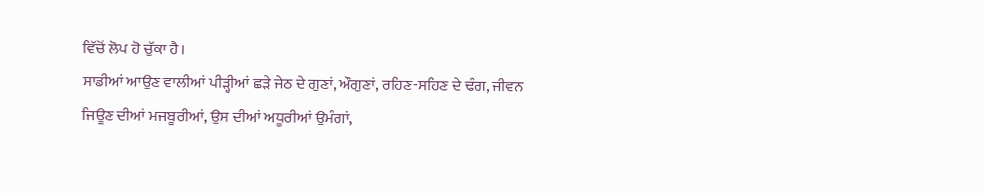ਵਿੱਚੋਂ ਲੋਪ ਹੋ ਚੁੱਕਾ ਹੈ।
ਸਾਡੀਆਂ ਆਉਣ ਵਾਲੀਆਂ ਪੀੜ੍ਹੀਆਂ ਛੜੇ ਜੇਠ ਦੇ ਗੁਣਾਂ, ਔਗੁਣਾਂ, ਰਹਿਣ-ਸਹਿਣ ਦੇ ਢੰਗ, ਜੀਵਨ ਜਿਊਣ ਦੀਆਂ ਮਜਬੂਰੀਆਂ, ਉਸ ਦੀਆਂ ਅਧੂਰੀਆਂ ਉਮੰਗਾਂ,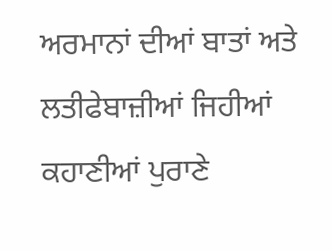ਅਰਮਾਨਾਂ ਦੀਆਂ ਬਾਤਾਂ ਅਤੇ ਲਤੀਫੇਬਾਜ਼ੀਆਂ ਜਿਹੀਆਂ ਕਹਾਣੀਆਂ ਪੁਰਾਣੇ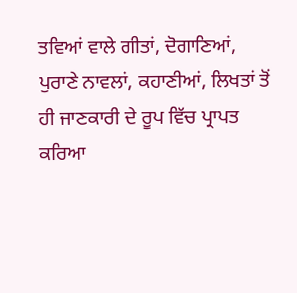ਤਵਿਆਂ ਵਾਲੇ ਗੀਤਾਂ, ਦੋਗਾਣਿਆਂ, ਪੁਰਾਣੇ ਨਾਵਲਾਂ, ਕਹਾਣੀਆਂ, ਲਿਖਤਾਂ ਤੋਂ ਹੀ ਜਾਣਕਾਰੀ ਦੇ ਰੂਪ ਵਿੱਚ ਪ੍ਰਾਪਤ ਕਰਿਆ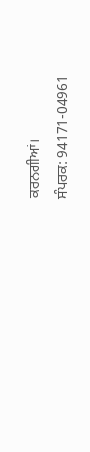ਕਰਨਗੀਆਂ।
ਸੰਪਰਕ: 94171-04961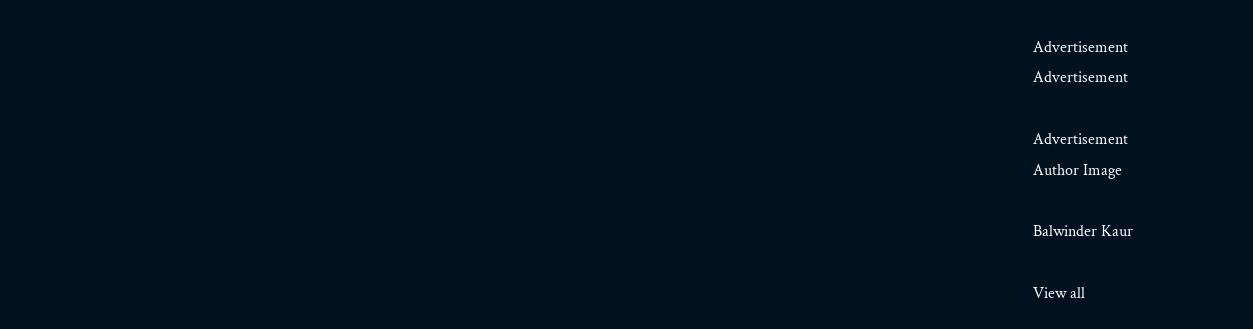Advertisement
Advertisement

Advertisement
Author Image

Balwinder Kaur

View all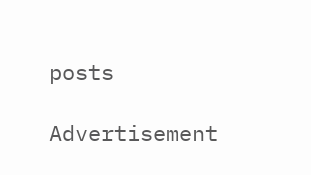posts

Advertisement